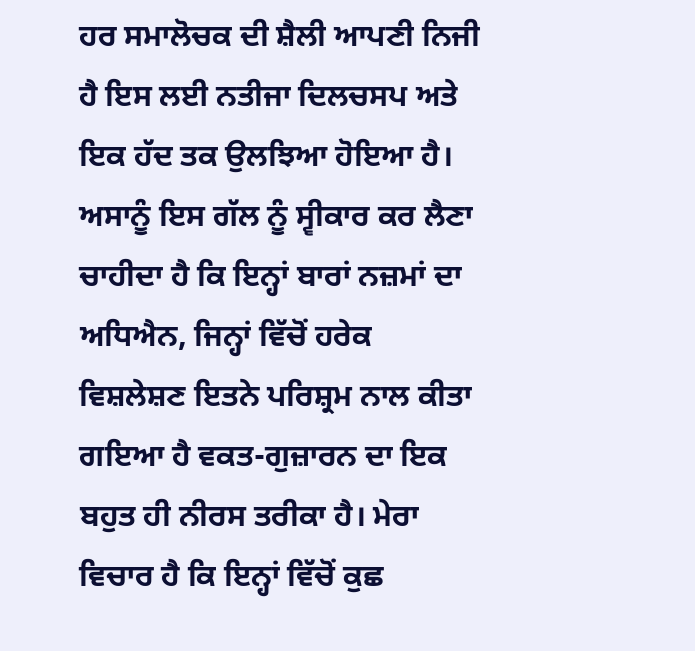ਹਰ ਸਮਾਲੋਚਕ ਦੀ ਸ਼ੈਲੀ ਆਪਣੀ ਨਿਜੀ ਹੈ ਇਸ ਲਈ ਨਤੀਜਾ ਦਿਲਚਸਪ ਅਤੇ ਇਕ ਹੱਦ ਤਕ ਉਲਝਿਆ ਹੋਇਆ ਹੈ। ਅਸਾਨੂੰ ਇਸ ਗੱਲ ਨੂੰ ਸ੍ਵੀਕਾਰ ਕਰ ਲੈਣਾ ਚਾਹੀਦਾ ਹੈ ਕਿ ਇਨ੍ਹਾਂ ਬਾਰਾਂ ਨਜ਼ਮਾਂ ਦਾ ਅਧਿਐਨ, ਜਿਨ੍ਹਾਂ ਵਿੱਚੋਂ ਹਰੇਕ ਵਿਸ਼ਲੇਸ਼ਣ ਇਤਨੇ ਪਰਿਸ਼੍ਰਮ ਨਾਲ ਕੀਤਾ ਗਇਆ ਹੈ ਵਕਤ-ਗੁਜ਼ਾਰਨ ਦਾ ਇਕ ਬਹੁਤ ਹੀ ਨੀਰਸ ਤਰੀਕਾ ਹੈ। ਮੇਰਾ ਵਿਚਾਰ ਹੈ ਕਿ ਇਨ੍ਹਾਂ ਵਿੱਚੋਂ ਕੁਛ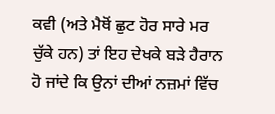ਕਵੀ (ਅਤੇ ਮੈਥੋਂ ਛੁਟ ਹੋਰ ਸਾਰੇ ਮਰ ਚੁੱਕੇ ਹਨ) ਤਾਂ ਇਹ ਦੇਖਕੇ ਬੜੇ ਹੈਰਾਨ ਹੋ ਜਾਂਦੇ ਕਿ ਉਨਾਂ ਦੀਆਂ ਨਜ਼ਮਾਂ ਵਿੱਚ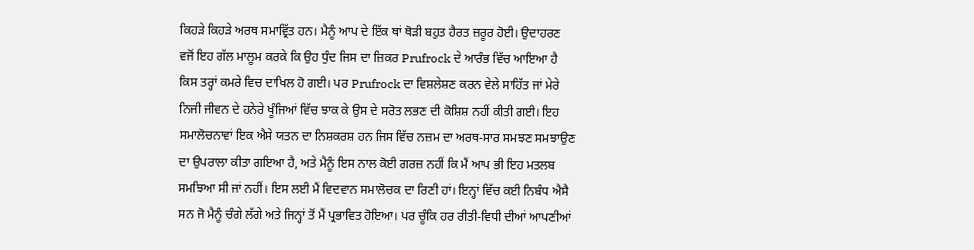ਕਿਹੜੇ ਕਿਹੜੇ ਅਰਥ ਸਮਾਵ੍ਰਿੱਤ ਹਨ। ਮੈਨੂੰ ਆਪ ਦੇ ਇੱਕ ਥਾਂ ਥੋੜੀ ਬਹੁਤ ਹੈਰਤ ਜ਼ਰੂਰ ਹੋਈ। ਉਦਾਹਰਣ ਵਜੋਂ ਇਹ ਗੱਲ ਮਾਲੂਮ ਕਰਕੇ ਕਿ ਉਹ ਧੁੰਦ ਜਿਸ ਦਾ ਜ਼ਿਕਰ Prufrock ਦੇ ਆਰੰਭ ਵਿੱਚ ਆਇਆ ਹੈ ਕਿਸ ਤਰ੍ਹਾਂ ਕਮਰੇ ਵਿਚ ਦਾਖਿਲ ਹੋ ਗਈ। ਪਰ Prufrock ਦਾ ਵਿਸ਼ਲੇਸ਼ਣ ਕਰਨ ਵੇਲੇ ਸਾਹਿੱਤ ਜਾਂ ਮੇਰੇ ਨਿਜੀ ਜੀਵਨ ਦੇ ਹਨੇਰੇ ਖੂੰਜਿਆਂ ਵਿੱਚ ਝਾਕ ਕੇ ਉਸ ਦੇ ਸਰੋਤ ਲਭਣ ਦੀ ਕੋਸ਼ਿਸ਼ ਨਹੀਂ ਕੀਤੀ ਗਈ। ਇਹ ਸਮਾਲੋਚਨਾਵਾਂ ਇਕ ਐਸੇ ਯਤਨ ਦਾ ਨਿਸ਼ਕਰਸ਼ ਹਨ ਜਿਸ ਵਿੱਚ ਨਜ਼ਮ ਦਾ ਅਰਥ-ਸਾਰ ਸਮਝਣ ਸਮਝਾਉਣ ਦਾ ਉਪਰਾਲਾ ਕੀਤਾ ਗਇਆ ਹੈ, ਅਤੇ ਮੈਨੂੰ ਇਸ ਨਾਲ ਕੋਈ ਗਰਜ਼ ਨਹੀਂ ਕਿ ਮੈਂ ਆਪ ਭੀ ਇਹ ਮਤਲਬ ਸਮਝਿਆ ਸੀ ਜਾਂ ਨਹੀਂ। ਇਸ ਲਈ ਮੈਂ ਵਿਦਵਾਨ ਸਮਾਲੋਚਕ ਦਾ ਰਿਣੀ ਹਾਂ। ਇਨ੍ਹਾਂ ਵਿੱਚ ਕਈ ਨਿਬੰਧ ਐਸੈ ਸਨ ਜੋ ਮੈਨੂੰ ਚੰਗੇ ਲੱਗੇ ਅਤੇ ਜਿਨ੍ਹਾਂ ਤੋਂ ਮੈਂ ਪ੍ਰਭਾਵਿਤ ਹੋਇਆ। ਪਰ ਚੂੰਕਿ ਹਰ ਰੀਤੀ-ਵਿਧੀ ਦੀਆਂ ਆਪਣੀਆਂ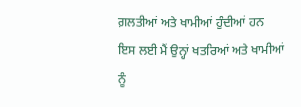ਗ਼ਲਤੀਆਂ ਅਤੇ ਖਾਮੀਆਂ ਹੁੰਦੀਆਂ ਹਨ ਇਸ ਲਈ ਮੈਂ ਉਨ੍ਹਾਂ ਖਤਰਿਆਂ ਅਤੇ ਖਾਮੀਆਂ ਨੂੰ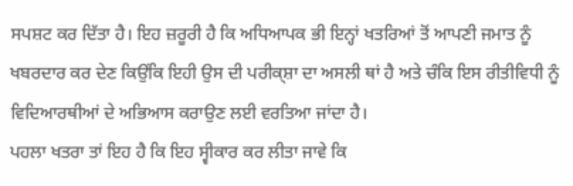ਸਪਸ਼ਟ ਕਰ ਦਿੱਤਾ ਹੈ। ਇਹ ਜ਼ਰੂਰੀ ਹੈ ਕਿ ਅਧਿਆਪਕ ਭੀ ਇਨ੍ਹਾਂ ਖਤਰਿਆਂ ਤੋਂ ਆਪਣੀ ਜਮਾਤ ਨੂੰ ਖਬਰਦਾਰ ਕਰ ਦੇਣ ਕਿਉਂਕਿ ਇਹੀ ਉਸ ਦੀ ਪਰੀਕ੍ਸ਼ਾ ਦਾ ਅਸਲੀ ਥਾਂ ਹੈ ਅਤੇ ਚੰਕਿ ਇਸ ਰੀਤੀਵਿਧੀ ਨੂੰ ਵਿਦਿਆਰਥੀਆਂ ਦੇ ਅਭਿਆਸ ਕਰਾਉਣ ਲਈ ਵਰਤਿਆ ਜਾਂਦਾ ਹੈ।
ਪਹਲਾ ਖਤਰਾ ਤਾਂ ਇਹ ਹੈ ਕਿ ਇਹ ਸ੍ਵੀਕਾਰ ਕਰ ਲੀਤਾ ਜਾਵੇ ਕਿ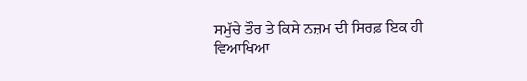ਸਮੁੱਚੇ ਤੌਰ ਤੇ ਕਿਸੇ ਨਜ਼ਮ ਦੀ ਸਿਰਫ਼ ਇਕ ਹੀ ਵਿਆਖਿਆ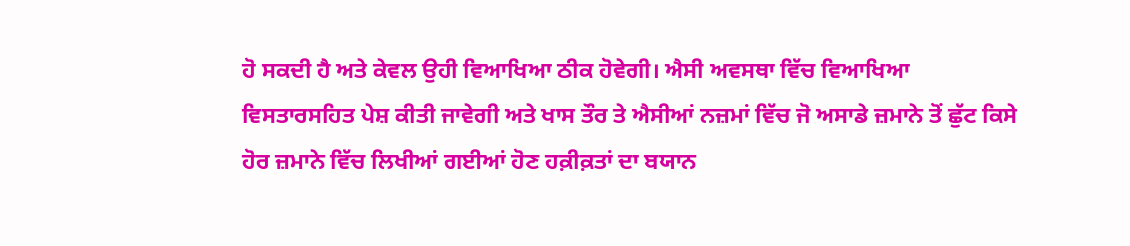ਹੋ ਸਕਦੀ ਹੈ ਅਤੇ ਕੇਵਲ ਉਹੀ ਵਿਆਖਿਆ ਠੀਕ ਹੋਵੇਗੀ। ਐਸੀ ਅਵਸਥਾ ਵਿੱਚ ਵਿਆਖਿਆ ਵਿਸਤਾਰਸਹਿਤ ਪੇਸ਼ ਕੀਤੀ ਜਾਵੇਗੀ ਅਤੇ ਖਾਸ ਤੌਰ ਤੇ ਐਸੀਆਂ ਨਜ਼ਮਾਂ ਵਿੱਚ ਜੋ ਅਸਾਡੇ ਜ਼ਮਾਨੇ ਤੋਂ ਛੁੱਟ ਕਿਸੇ ਹੋਰ ਜ਼ਮਾਨੇ ਵਿੱਚ ਲਿਖੀਆਂ ਗਈਆਂ ਹੋਣ ਹਕ਼ੀਕ਼ਤਾਂ ਦਾ ਬਯਾਨ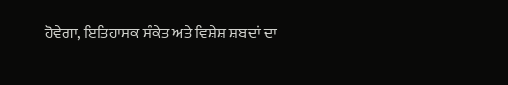ਹੋਵੇਗਾ, ਇਤਿਹਾਸਕ ਸੰਕੇਤ ਅਤੇ ਵਿਸ਼ੇਸ਼ ਸ਼ਬਦਾਂ ਦਾ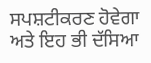ਸਪਸ਼ਟੀਕਰਣ ਹੋਵੇਗਾ ਅਤੇ ਇਹ ਭੀ ਦੱਸਿਆ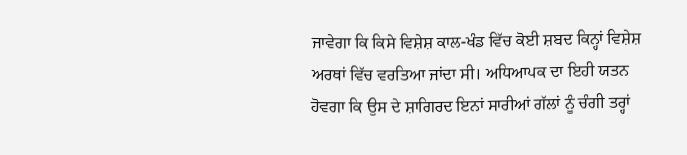ਜਾਵੇਗਾ ਕਿ ਕਿਸੇ ਵਿਸ਼ੇਸ਼ ਕਾਲ-ਖੰਡ ਵਿੱਚ ਕੋਈ ਸ਼ਬਦ ਕਿਨ੍ਹਾਂ ਵਿਸ਼ੇਸ਼ ਅਰਥਾਂ ਵਿੱਚ ਵਰਤਿਆ ਜਾਂਦਾ ਸੀ। ਅਧਿਆਪਕ ਦਾ ਇਹੀ ਯਤਨ ਹੋਵਗਾ ਕਿ ਉਸ ਦੇ ਸ਼ਾਗਿਰਦ ਇਨਾਂ ਸਾਰੀਆਂ ਗੱਲਾਂ ਨੂੰ ਚੰਗੀ ਤਰ੍ਹਾਂ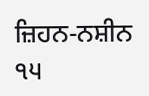ਜ਼ਿਹਨ-ਨਸ਼ੀਨ
੧੫